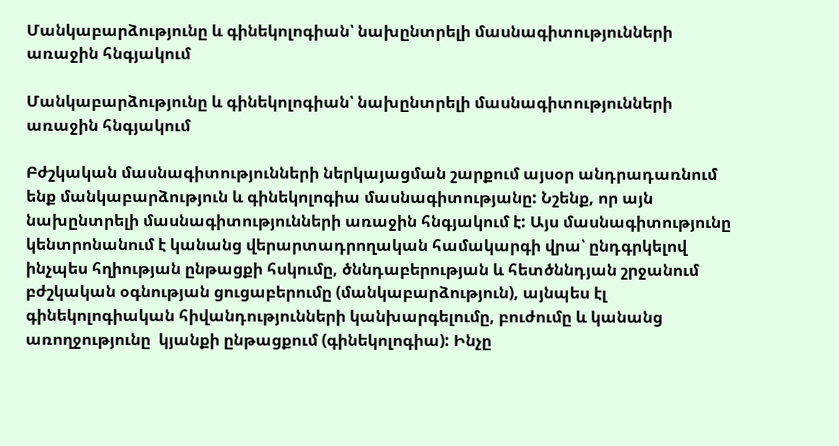Մանկաբարձությունը և գինեկոլոգիան՝ նախընտրելի մասնագիտությունների առաջին հնգյակում

Մանկաբարձությունը և գինեկոլոգիան՝ նախընտրելի մասնագիտությունների առաջին հնգյակում

Բժշկական մասնագիտությունների ներկայացման շարքում այսօր անդրադառնում ենք մանկաբարձություն և գինեկոլոգիա մասնագիտությանը: Նշենք, որ այն  նախընտրելի մասնագիտությունների առաջին հնգյակում է: Այս մասնագիտությունը կենտրոնանում է կանանց վերարտադրողական համակարգի վրա՝ ընդգրկելով ինչպես հղիության ընթացքի հսկումը, ծննդաբերության և հետծննդյան շրջանում բժշկական օգնության ցուցաբերումը (մանկաբարձություն), այնպես էլ գինեկոլոգիական հիվանդությունների կանխարգելումը, բուժումը և կանանց առողջությունը  կյանքի ընթացքում (գինեկոլոգիա): Ինչը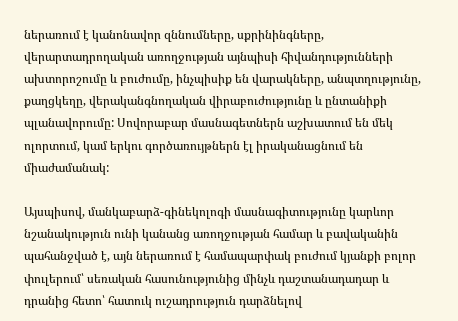ներառում է կանոնավոր զննումները, սքրինինգները, վերարտադրողական առողջության այնպիսի հիվանդությունների ախտորոշումը և բուժումը, ինչպիսիք են վարակները, անպտղությունը, քաղցկեղը, վերականգնողական վիրաբուժությունը և ընտանիքի պլանավորումը: Սովորաբար մասնագետներն աշխատում են մեկ ոլորտում, կամ երկու գործառույթներն էլ իրականացնում են միաժամանակ:

Այսպիսով, մանկաբարձ-գինեկոլոգի մասնագիտությունը կարևոր նշանակություն ունի կանանց առողջության համար և բավականին պահանջված է, այն ներառում է համապարփակ բուժում կյանքի բոլոր փուլերում՝ սեռական հասունությունից մինչև դաշտանադադար և դրանից հետո՝ հատուկ ուշադրություն դարձնելով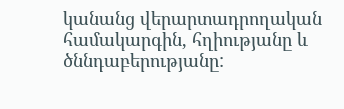կանանց վերարտադրողական համակարգին, հղիությանը և ծննդաբերությանը: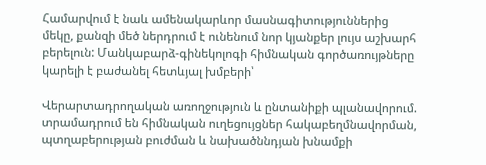Համարվում է նաև ամենակարևոր մասնագիտություններից մեկը, քանզի մեծ ներդրում է ունենում նոր կյանքեր լույս աշխարհ բերելուն: Մանկաբարձ-գինեկոլոգի հիմնական գործառույթները կարելի է բաժանել հետևյալ խմբերի՝

Վերարտադրողական առողջություն և ընտանիքի պլանավորում. տրամադրում են հիմնական ուղեցույցներ հակաբեղմնավորման, պտղաբերության բուժման և նախածննդյան խնամքի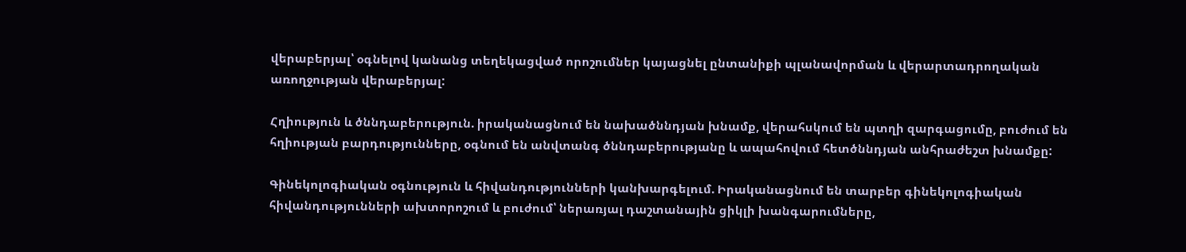վերաբերյալ՝ օգնելով կանանց տեղեկացված որոշումներ կայացնել ընտանիքի պլանավորման և վերարտադրողական առողջության վերաբերյալ:

Հղիություն և ծննդաբերություն. իրականացնում են նախածննդյան խնամք, վերահսկում են պտղի զարգացումը, բուժում են հղիության բարդությունները, օգնում են անվտանգ ծննդաբերությանը և ապահովում հետծննդյան անհրաժեշտ խնամքը:

Գինեկոլոգիական օգնություն և հիվանդությունների կանխարգելում. Իրականացնում են տարբեր գինեկոլոգիական հիվանդությունների ախտորոշում և բուժում՝ ներառյալ դաշտանային ցիկլի խանգարումները,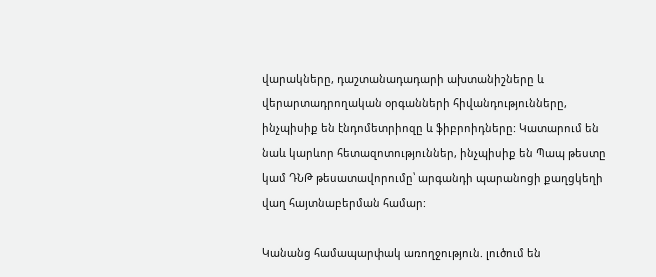վարակները, դաշտանադադարի ախտանիշները և վերարտադրողական օրգանների հիվանդությունները, ինչպիսիք են էնդոմետրիոզը և ֆիբրոիդները: Կատարում են նաև կարևոր հետազոտություններ, ինչպիսիք են Պապ թեստը կամ ԴՆԹ թեսատավորումը՝ արգանդի պարանոցի քաղցկեղի վաղ հայտնաբերման համար:

Կանանց համապարփակ առողջություն. լուծում են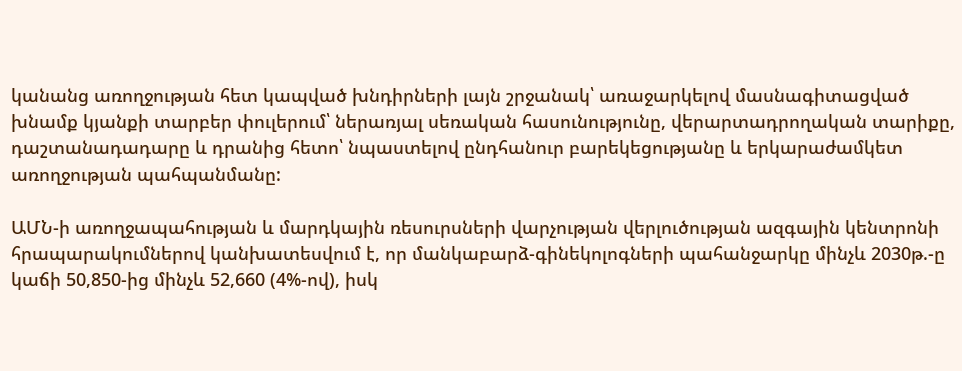կանանց առողջության հետ կապված խնդիրների լայն շրջանակ՝ առաջարկելով մասնագիտացված խնամք կյանքի տարբեր փուլերում՝ ներառյալ սեռական հասունությունը, վերարտադրողական տարիքը, դաշտանադադարը և դրանից հետո՝ նպաստելով ընդհանուր բարեկեցությանը և երկարաժամկետ առողջության պահպանմանը:

ԱՄՆ-ի առողջապահության և մարդկային ռեսուրսների վարչության վերլուծության ազգային կենտրոնի հրապարակումներով կանխատեսվում է, որ մանկաբարձ-գինեկոլոգների պահանջարկը մինչև 2030թ.-ը կաճի 50,850-ից մինչև 52,660 (4%-ով), իսկ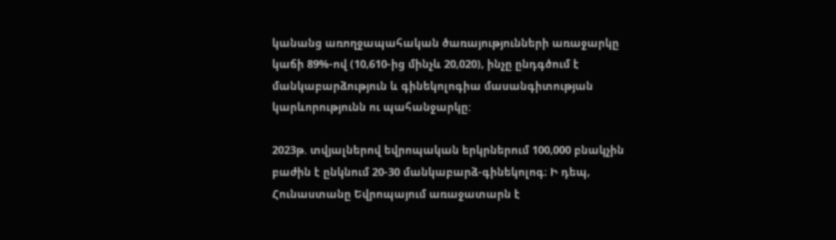կանանց առողջապահական ծառայությունների առաջարկը կաճի 89%-ով (10,610-ից մինչև 20,020), ինչը ընդգծում է մանկաբարձություն և գինեկոլոգիա մասանգիտության կարևորությունն ու պահանջարկը:

2023թ. տվյալներով եվրոպական երկրներում 100,000 բնակչին բաժին է ընկնում 20-30 մանկաբարձ-գինեկոլոգ։ Ի դեպ, Հունաստանը Եվրոպայում առաջատարն է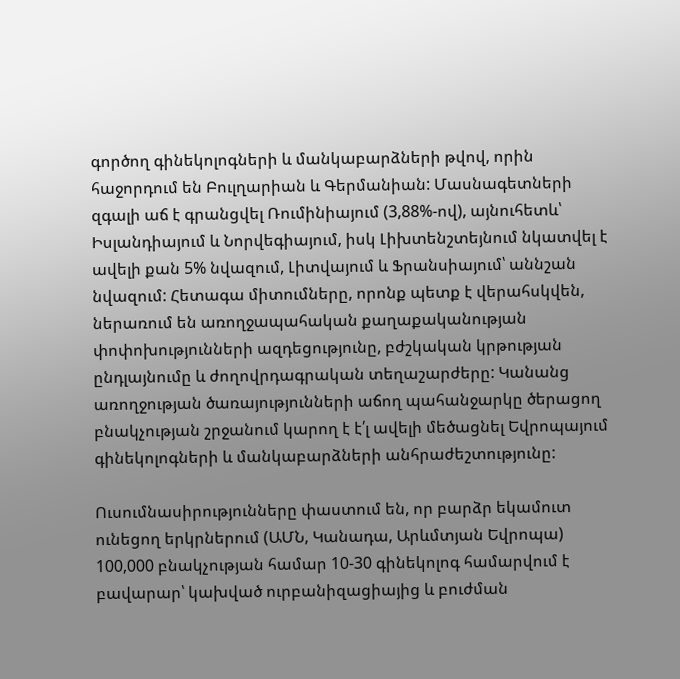գործող գինեկոլոգների և մանկաբարձների թվով, որին հաջորդում են Բուլղարիան և Գերմանիան: Մասնագետների զգալի աճ է գրանցվել Ռումինիայում (3,88%-ով), այնուհետև՝ Իսլանդիայում և Նորվեգիայում, իսկ Լիխտենշտեյնում նկատվել է ավելի քան 5% նվազում, Լիտվայում և Ֆրանսիայում՝ աննշան նվազում: Հետագա միտումները, որոնք պետք է վերահսկվեն, ներառում են առողջապահական քաղաքականության փոփոխությունների ազդեցությունը, բժշկական կրթության ընդլայնումը և ժողովրդագրական տեղաշարժերը: Կանանց առողջության ծառայությունների աճող պահանջարկը ծերացող բնակչության շրջանում կարող է է՛լ ավելի մեծացնել Եվրոպայում գինեկոլոգների և մանկաբարձների անհրաժեշտությունը:

Ուսումնասիրությունները փաստում են, որ բարձր եկամուտ ունեցող երկրներում (ԱՄՆ, Կանադա, Արևմտյան Եվրոպա) 100,000 բնակչության համար 10-30 գինեկոլոգ համարվում է բավարար՝ կախված ուրբանիզացիայից և բուժման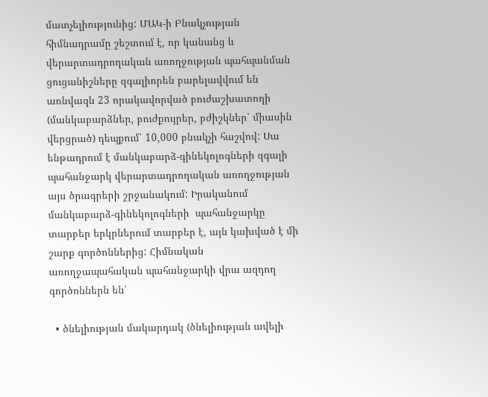մատչելիությունից: ՄԱԿ-ի Բնակչության հիմնադրամը շեշտում է, որ կանանց և վերարտադրողական առողջության պահպանման ցուցանիշները զգալիորեն բարելավվում են առնվազն 23 որակավորված բուժաշխատողի (մանկաբարձներ, բուժքույրեր, բժիշկներ՝ միասին վերցրած) դեպքում՝ 10,000 բնակչի հաշվով: Սա ենթադրում է մանկաբարձ-գինեկոլոգների զգալի պահանջարկ վերարտադրողական առողջության այս ծրագրերի շրջանակում: Իրականում մանկաբարձ-գինեկոլոգների  պահանջարկը տարբեր երկրներում տարբեր է, այն կախված է մի շարք գործոններից: Հիմնական առողջապահական պահանջարկի վրա ազդող գործոններն են՝

  • ծնելիության մակարդակ (ծնելիության ավելի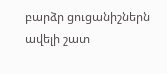բարձր ցուցանիշներն ավելի շատ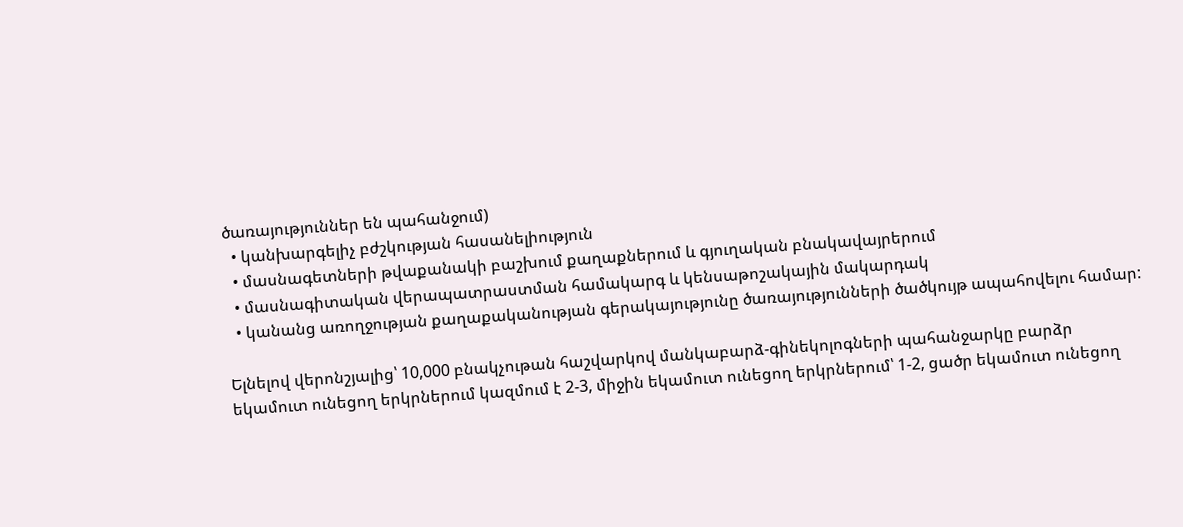ծառայություններ են պահանջում)
  • կանխարգելիչ բժշկության հասանելիություն
  • մասնագետների թվաքանակի բաշխում քաղաքներում և գյուղական բնակավայրերում
  • մասնագիտական վերապատրաստման համակարգ և կենսաթոշակային մակարդակ
  • կանանց առողջության քաղաքականության գերակայությունը ծառայությունների ծածկույթ ապահովելու համար:

Ելնելով վերոնշյալից՝ 10,000 բնակչութան հաշվարկով մանկաբարձ-գինեկոլոգների պահանջարկը բարձր եկամուտ ունեցող երկրներում կազմում է 2-3, միջին եկամուտ ունեցող երկրներում՝ 1-2, ցածր եկամուտ ունեցող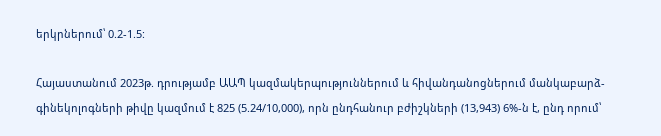երկրներում՝ 0.2-1.5:

Հայաստանում 2023թ. դրությամբ ԱԱՊ կազմակերպություններում և հիվանդանոցներում մանկաբարձ-գինեկոլոգների թիվը կազմում է 825 (5.24/10,000), որն ընդհանուր բժիշկների (13,943) 6%-ն է, ընդ որում՝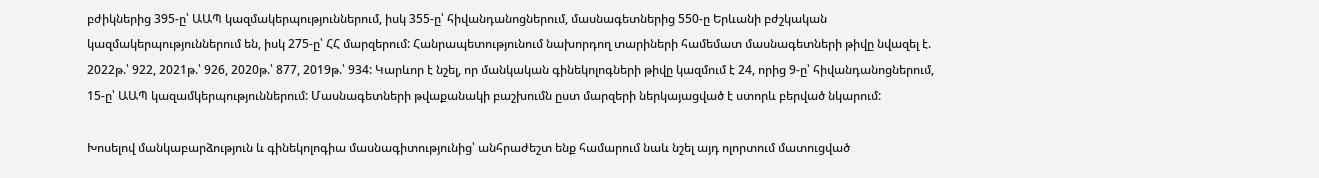բժիկներից 395-ը՝ ԱԱՊ կազմակերպություններում, իսկ 355-ը՝ հիվանդանոցներում, մասնագետներից 550-ը Երևանի բժշկական կազմակերպություններում են, իսկ 275-ը՝ ՀՀ մարզերում: Հանրապետությունում նախորդող տարիների համեմատ մասնագետների թիվը նվազել է. 2022թ.՝ 922, 2021թ.՝ 926, 2020թ.՝ 877, 2019թ.՝ 934: Կարևոր է նշել, որ մանկական գինեկոլոգների թիվը կազմում է 24, որից 9-ը՝ հիվանդանոցներում, 15-ը՝ ԱԱՊ կազամկերպություններում: Մասնագետների թվաքանակի բաշխումն ըստ մարզերի ներկայացված է ստորև բերված նկարում:

Խոսելով մանկաբարձություն և գինեկոլոգիա մասնագիտությունից՝ անհրաժեշտ ենք համարում նաև նշել այդ ոլորտում մատուցված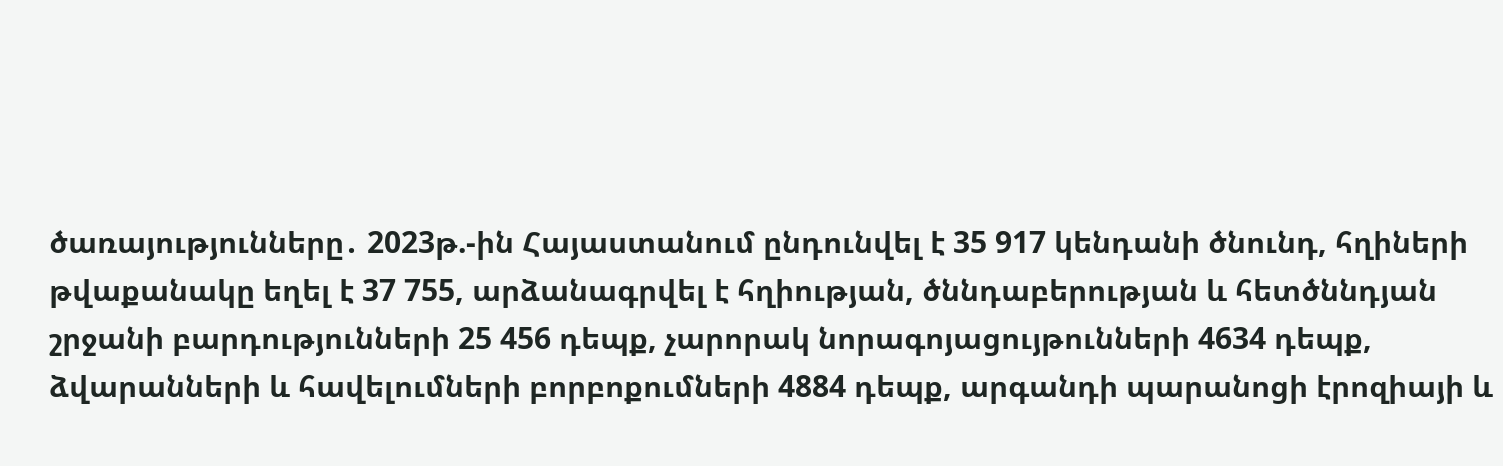ծառայությունները․ 2023թ.-ին Հայաստանում ընդունվել է 35 917 կենդանի ծնունդ, հղիների թվաքանակը եղել է 37 755, արձանագրվել է հղիության, ծննդաբերության և հետծննդյան շրջանի բարդությունների 25 456 դեպք, չարորակ նորագոյացույթունների 4634 դեպք, ձվարանների և հավելումների բորբոքումների 4884 դեպք, արգանդի պարանոցի էրոզիայի և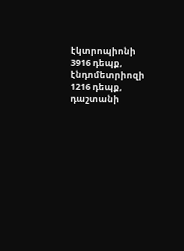էկտրոպիոնի 3916 դեպք, էնդոմետրիոզի 1216 դեպք, դաշտանի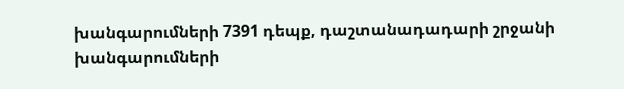խանգարումների 7391 դեպք, դաշտանադադարի շրջանի խանգարումների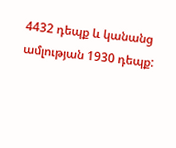4432 դեպք և կանանց ամլության 1930 դեպք: